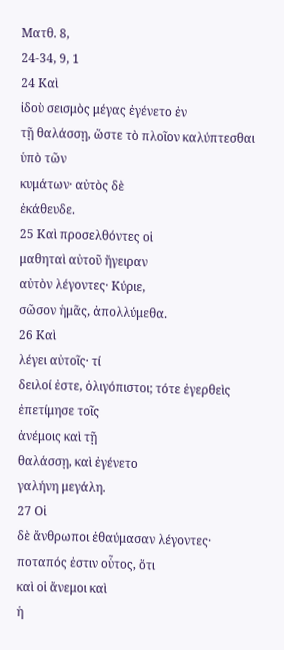Ματθ. 8,
24-34, 9, 1
24 Καὶ
ἰδοὺ σεισμὸς μέγας ἐγένετο ἐν
τῇ θαλάσσῃ, ὥστε τὸ πλοῖον καλύπτεσθαι ὑπὸ τῶν
κυμάτων· αὐτὸς δὲ
ἐκάθευδε.
25 Καὶ προσελθόντες οἱ
μαθηταὶ αὐτοῦ ἤγειραν
αὐτὸν λέγοντες· Κύριε,
σῶσον ἡμᾶς, ἀπολλύμεθα.
26 Καὶ
λέγει αὐτοῖς· τί
δειλοί ἐστε, ὀλιγόπιστοι; τότε ἐγερθεὶς ἐπετίμησε τοῖς
ἀνέμοις καὶ τῇ
θαλάσσῃ, καὶ ἐγένετο
γαλήνη μεγάλη.
27 Οἱ
δὲ ἄνθρωποι ἐθαύμασαν λέγοντες·
ποταπός ἐστιν οὗτος, ὅτι
καὶ οἱ ἄνεμοι καὶ
ἡ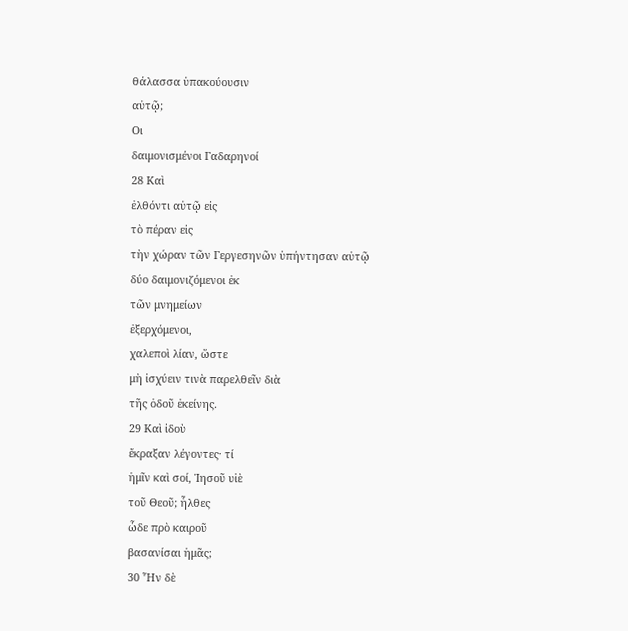θάλασσα ὑπακούουσιν
αὐτῷ;
Οι
δαιμονισμένοι Γαδαρηνοί
28 Καὶ
ἐλθόντι αὐτῷ εἰς
τὸ πέραν εἰς
τὴν χώραν τῶν Γεργεσηνῶν ὑπήντησαν αὐτῷ
δύο δαιμονιζόμενοι ἐκ
τῶν μνημείων
ἐξερχόμενοι,
χαλεποὶ λίαν, ὥστε
μὴ ἰσχύειν τινὰ παρελθεῖν διὰ
τῆς ὁδοῦ ἐκείνης.
29 Καὶ ἰδοὺ
ἔκραξαν λέγοντες· τί
ἡμῖν καὶ σοί, Ἰησοῦ υἱὲ
τοῦ Θεοῦ; ἦλθες
ὧδε πρὸ καιροῦ
βασανίσαι ἡμᾶς;
30 Ἦν δὲ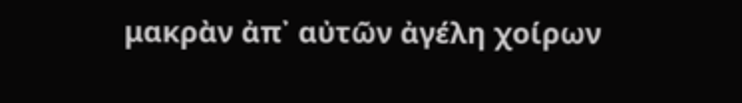μακρὰν ἀπ᾿ αὐτῶν ἀγέλη χοίρων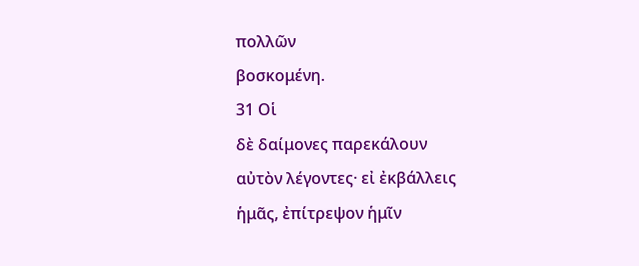πολλῶν
βοσκομένη.
31 Οἱ
δὲ δαίμονες παρεκάλουν
αὐτὸν λέγοντες· εἰ ἐκβάλλεις
ἡμᾶς, ἐπίτρεψον ἡμῖν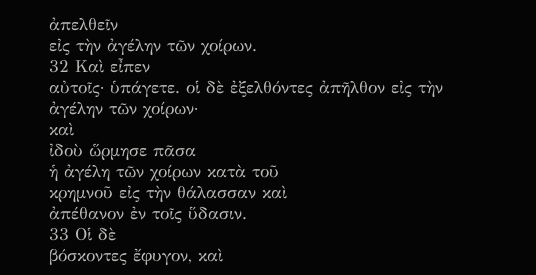ἀπελθεῖν
εἰς τὴν ἀγέλην τῶν χοίρων.
32 Καὶ εἶπεν
αὐτοῖς· ὑπάγετε. οἱ δὲ ἐξελθόντες ἀπῆλθον εἰς τὴν
ἀγέλην τῶν χοίρων·
καὶ
ἰδοὺ ὥρμησε πᾶσα
ἡ ἀγέλη τῶν χοίρων κατὰ τοῦ
κρημνοῦ εἰς τὴν θάλασσαν καὶ
ἀπέθανον ἐν τοῖς ὕδασιν.
33 Οἱ δὲ
βόσκοντες ἔφυγον, καὶ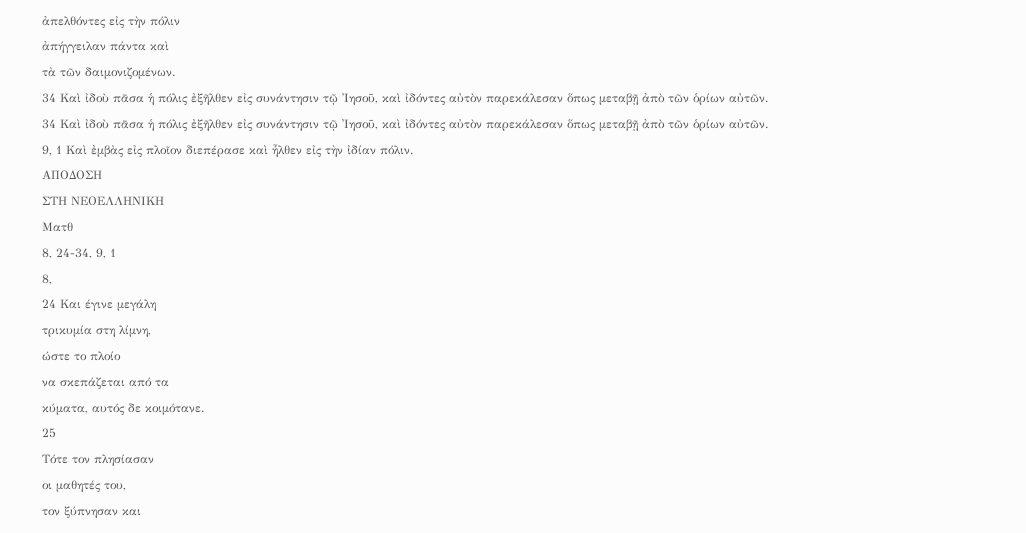ἀπελθόντες εἰς τὴν πόλιν
ἀπήγγειλαν πάντα καὶ
τὰ τῶν δαιμονιζομένων.
34 Καὶ ἰδοὺ πᾶσα ἡ πόλις ἐξῆλθεν εἰς συνάντησιν τῷ ᾿Ιησοῦ, καὶ ἰδόντες αὐτὸν παρεκάλεσαν ὅπως μεταβῇ ἀπὸ τῶν ὁρίων αὐτῶν.
34 Καὶ ἰδοὺ πᾶσα ἡ πόλις ἐξῆλθεν εἰς συνάντησιν τῷ ᾿Ιησοῦ, καὶ ἰδόντες αὐτὸν παρεκάλεσαν ὅπως μεταβῇ ἀπὸ τῶν ὁρίων αὐτῶν.
9, 1 Καὶ ἐμβὰς εἰς πλοῖον διεπέρασε καὶ ἦλθεν εἰς τὴν ἰδίαν πόλιν.
ΑΠΟΔΟΣΗ
ΣΤΗ ΝΕΟΕΛΛΗΝΙΚΗ
Ματθ
8, 24-34, 9, 1
8,
24 Και έγινε μεγάλη
τρικυμία στη λίμνη,
ώστε το πλοίο
να σκεπάζεται από τα
κύματα, αυτός δε κοιμότανε.
25
Τότε τον πλησίασαν
οι μαθητές του,
τον ξύπνησαν και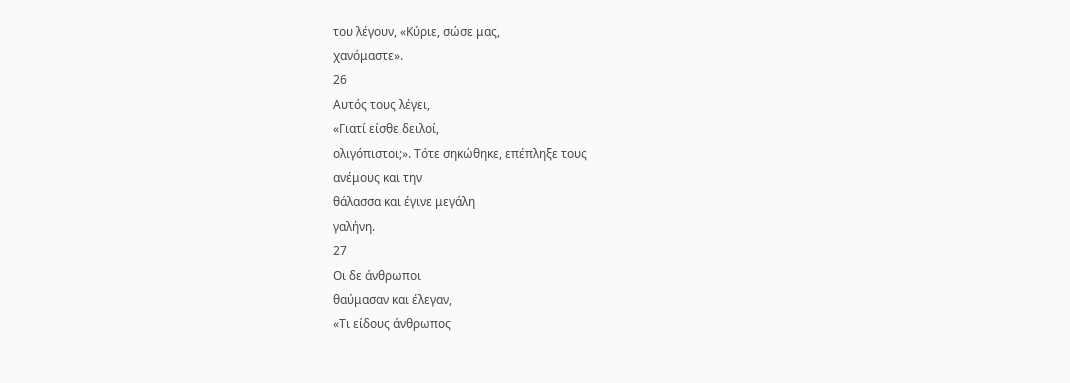του λέγουν, «Κύριε, σώσε μας,
χανόμαστε».
26
Αυτός τους λέγει,
«Γιατί είσθε δειλοί,
ολιγόπιστοι;». Τότε σηκώθηκε, επέπληξε τους
ανέμους και την
θάλασσα και έγινε μεγάλη
γαλήνη.
27
Οι δε άνθρωποι
θαύμασαν και έλεγαν,
«Τι είδους άνθρωπος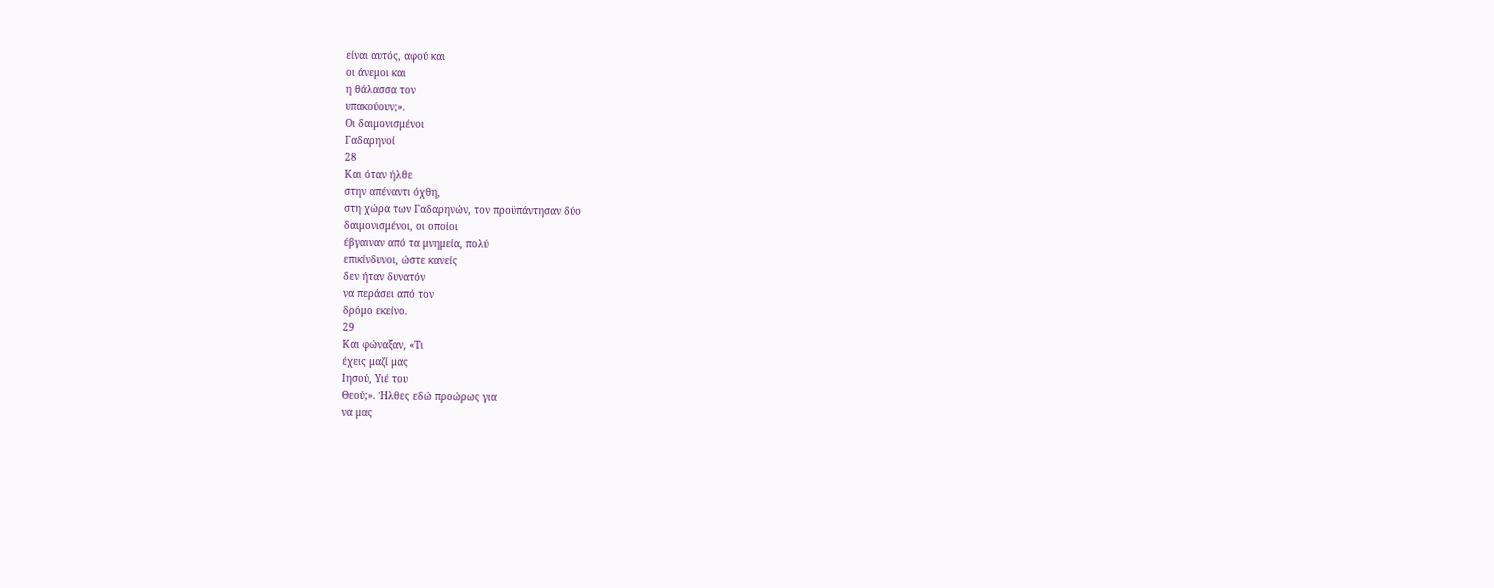είναι αυτός, αφού και
οι άνεμοι και
η θάλασσα τον
υπακούουν;».
Οι δαιμονισμένοι
Γαδαρηνοί
28
Και όταν ήλθε
στην απέναντι όχθη,
στη χώρα των Γαδαρηνών, τον προϋπάντησαν δύο
δαιμονισμένοι, οι οποίοι
έβγαιναν από τα μνημεία, πολύ
επικίνδυνοι, ώστε κανείς
δεν ήταν δυνατόν
να περάσει από τον
δρόμο εκείνο.
29
Και φώναξαν, «Τι
έχεις μαζί μας
Ιησού, Υιέ του
Θεού;». Ήλθες εδώ προώρως για
να μας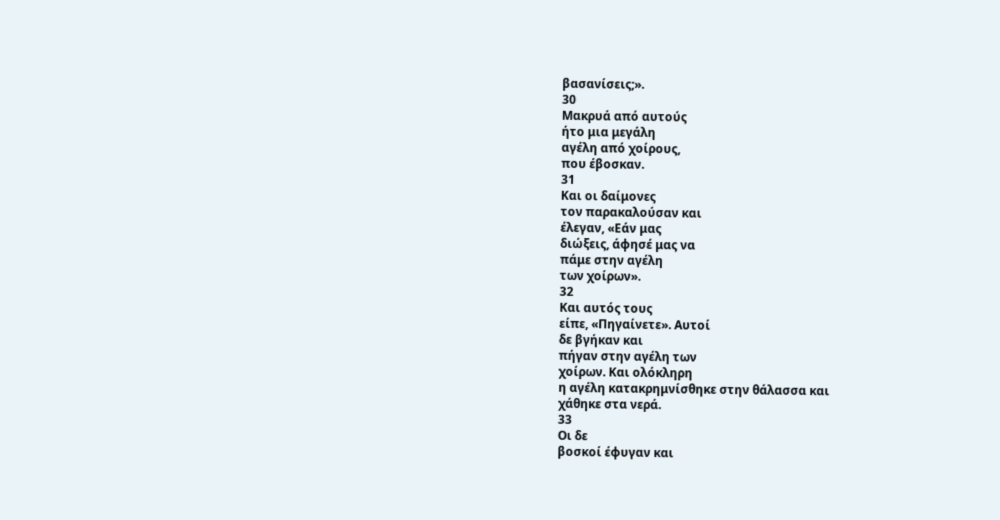βασανίσεις;».
30
Μακρυά από αυτούς
ήτο μια μεγάλη
αγέλη από χοίρους,
που έβοσκαν.
31
Και οι δαίμονες
τον παρακαλούσαν και
έλεγαν, «Εάν μας
διώξεις, άφησέ μας να
πάμε στην αγέλη
των χοίρων».
32
Και αυτός τους
είπε, «Πηγαίνετε». Αυτοί
δε βγήκαν και
πήγαν στην αγέλη των
χοίρων. Και ολόκληρη
η αγέλη κατακρημνίσθηκε στην θάλασσα και
χάθηκε στα νερά.
33
Οι δε
βοσκοί έφυγαν και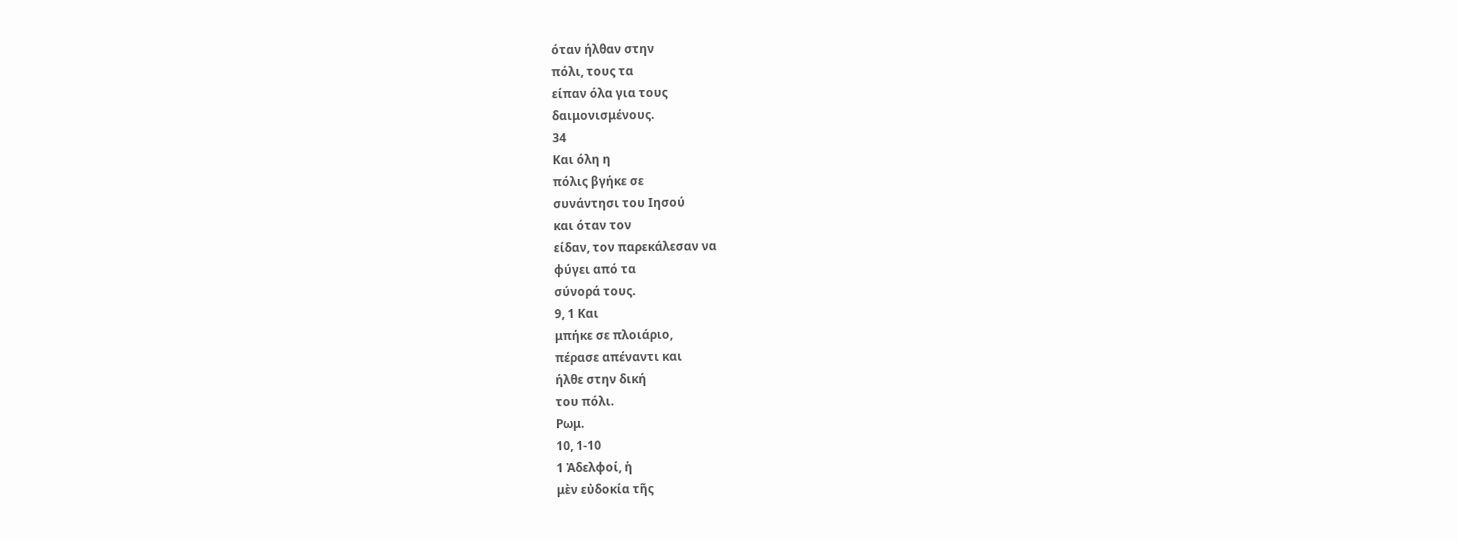όταν ήλθαν στην
πόλι, τους τα
είπαν όλα για τους
δαιμονισμένους.
34
Και όλη η
πόλις βγήκε σε
συνάντησι του Ιησού
και όταν τον
είδαν, τον παρεκάλεσαν να
φύγει από τα
σύνορά τους.
9, 1 Και
μπήκε σε πλοιάριο,
πέρασε απέναντι και
ήλθε στην δική
του πόλι.
Ρωμ.
10, 1-10
1 Ἀδελφοί, ἡ
μὲν εὐδοκία τῆς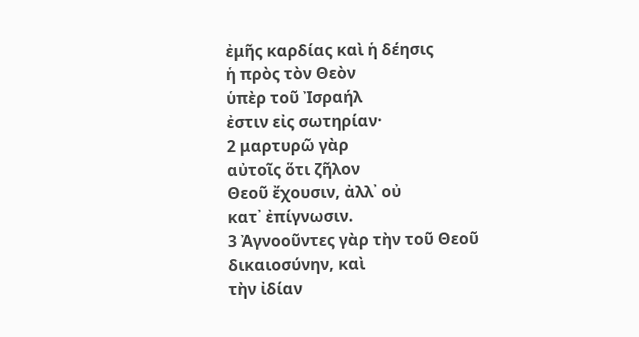ἐμῆς καρδίας καὶ ἡ δέησις
ἡ πρὸς τὸν Θεὸν
ὑπὲρ τοῦ Ἰσραήλ
ἐστιν εἰς σωτηρίαν·
2 μαρτυρῶ γὰρ
αὐτοῖς ὅτι ζῆλον
Θεοῦ ἔχουσιν, ἀλλ᾿ οὐ
κατ᾿ ἐπίγνωσιν.
3 Ἀγνοοῦντες γὰρ τὴν τοῦ Θεοῦ
δικαιοσύνην, καὶ
τὴν ἰδίαν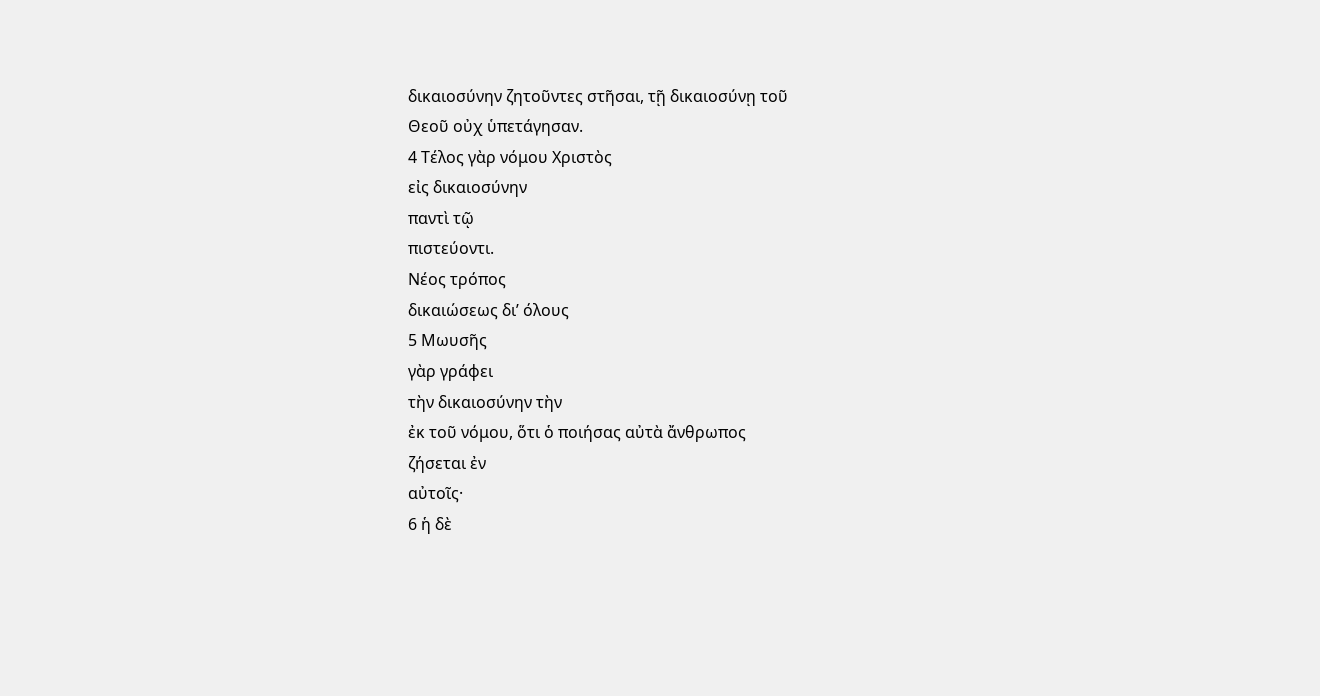δικαιοσύνην ζητοῦντες στῆσαι, τῇ δικαιοσύνῃ τοῦ
Θεοῦ οὐχ ὑπετάγησαν.
4 Τέλος γὰρ νόμου Χριστὸς
εἰς δικαιοσύνην
παντὶ τῷ
πιστεύοντι.
Νέος τρόπος
δικαιώσεως δι’ όλους
5 Μωυσῆς
γὰρ γράφει
τὴν δικαιοσύνην τὴν
ἐκ τοῦ νόμου, ὅτι ὁ ποιήσας αὐτὰ ἄνθρωπος
ζήσεται ἐν
αὐτοῖς·
6 ἡ δὲ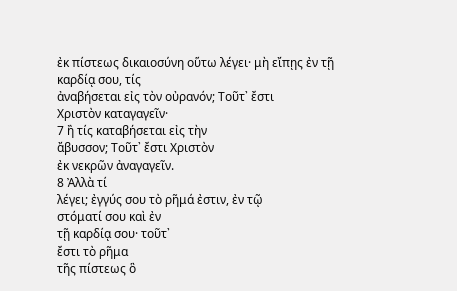ἐκ πίστεως δικαιοσύνη οὕτω λέγει· μὴ εἴπῃς ἐν τῇ
καρδίᾳ σου, τίς
ἀναβήσεται εἰς τὸν οὐρανόν; Τοῦτ᾿ ἔστι
Χριστὸν καταγαγεῖν·
7 ἢ τίς καταβήσεται εἰς τὴν
ἄβυσσον; Τοῦτ᾿ ἔστι Χριστὸν
ἐκ νεκρῶν ἀναγαγεῖν.
8 Ἀλλὰ τί
λέγει; ἐγγύς σου τὸ ρῆμά ἐστιν, ἐν τῷ
στόματί σου καὶ ἐν
τῇ καρδίᾳ σου· τοῦτ᾿
ἔστι τὸ ρῆμα
τῆς πίστεως ὃ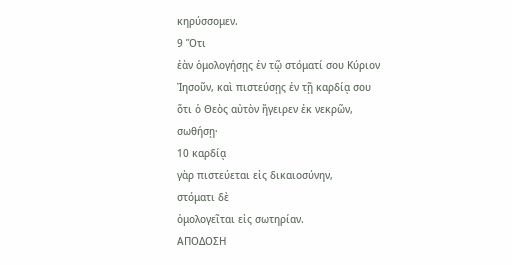κηρύσσομεν.
9 Ὅτι
ἐὰν ὁμολογήσῃς ἐν τῷ στόματί σου Κύριον Ἰησοῦν, καὶ πιστεύσῃς ἐν τῇ καρδίᾳ σου ὅτι ὁ Θεὸς αὐτὸν ἤγειρεν ἐκ νεκρῶν, σωθήσῃ·
10 καρδίᾳ
γὰρ πιστεύεται εἰς δικαιοσύνην,
στόματι δὲ
ὁμολογεῖται εἰς σωτηρίαν.
ΑΠΟΔΟΣΗ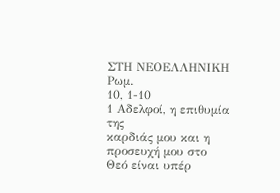ΣΤΗ ΝΕΟΕΛΛΗΝΙΚΗ
Ρωμ.
10, 1-10
1 Αδελφοί, η επιθυμία της
καρδιάς μου και η προσευχή μου στο
Θεό είναι υπέρ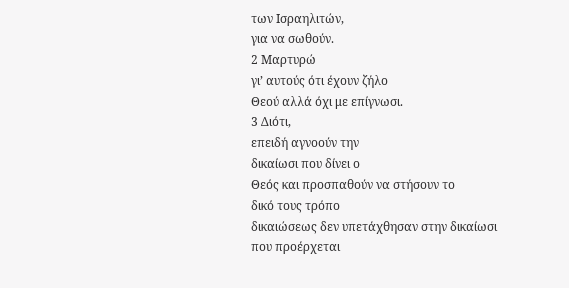των Ισραηλιτών,
για να σωθούν.
2 Μαρτυρώ
γι’ αυτούς ότι έχουν ζήλο
Θεού αλλά όχι με επίγνωσι.
3 Διότι,
επειδή αγνοούν την
δικαίωσι που δίνει ο
Θεός και προσπαθούν να στήσουν το
δικό τους τρόπο
δικαιώσεως δεν υπετάχθησαν στην δικαίωσι
που προέρχεται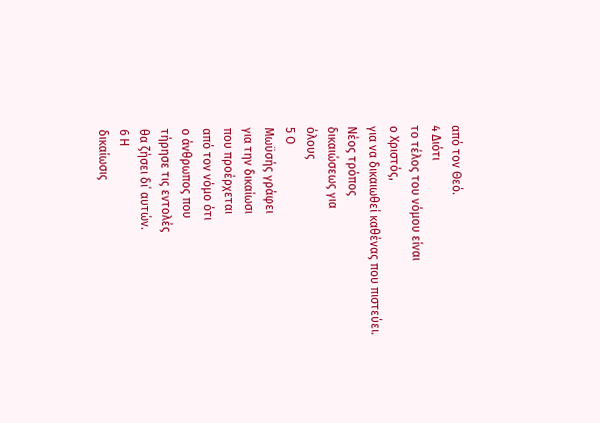από τον Θεό.
4 Διότι
το τέλος του νόμου είναι
ο Χριστός,
για να δικαιωθεί καθένας που πιστεύει.
Νέος τρόπος
δικαιώσεως για
όλους
5 Ο
Μωϋσής γράφει
για την δικαίωσι
που προέρχεται
από τον νόμο ότι
ο άνθρωπος που
τήρησε τις εντολές
θα ζήσει δι΄ αυτών.
6 Η
δικαίωσις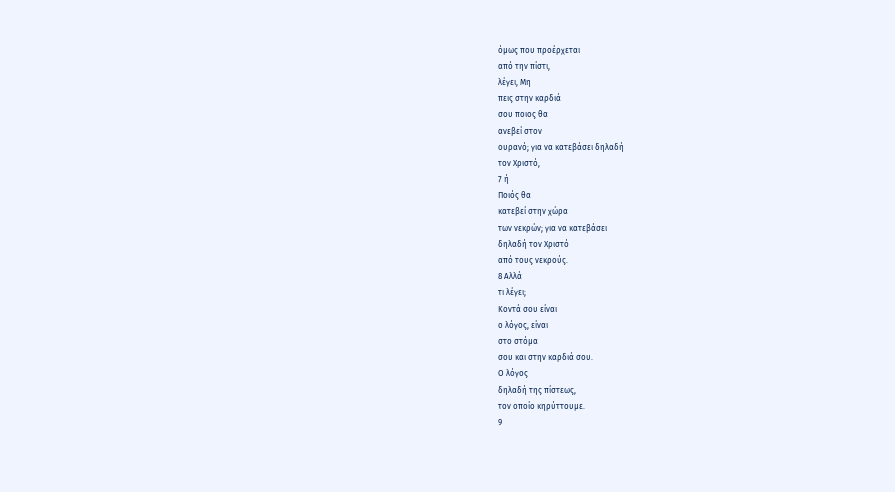όμως που προέρχεται
από την πίστι,
λέγει, Μη
πεις στην καρδιά
σου ποιος θα
ανεβεί στον
ουρανό; για να κατεβάσει δηλαδή
τον Χριστό,
7 ή
Ποιός θα
κατεβεί στην χώρα
των νεκρών; για να κατεβάσει
δηλαδή τον Χριστό
από τους νεκρούς.
8 Αλλά
τι λέγει;
Κοντά σου είναι
ο λόγος, είναι
στο στόμα
σου και στην καρδιά σου.
Ο λόγος
δηλαδή της πίστεως,
τον οποίο κηρύττουμε.
9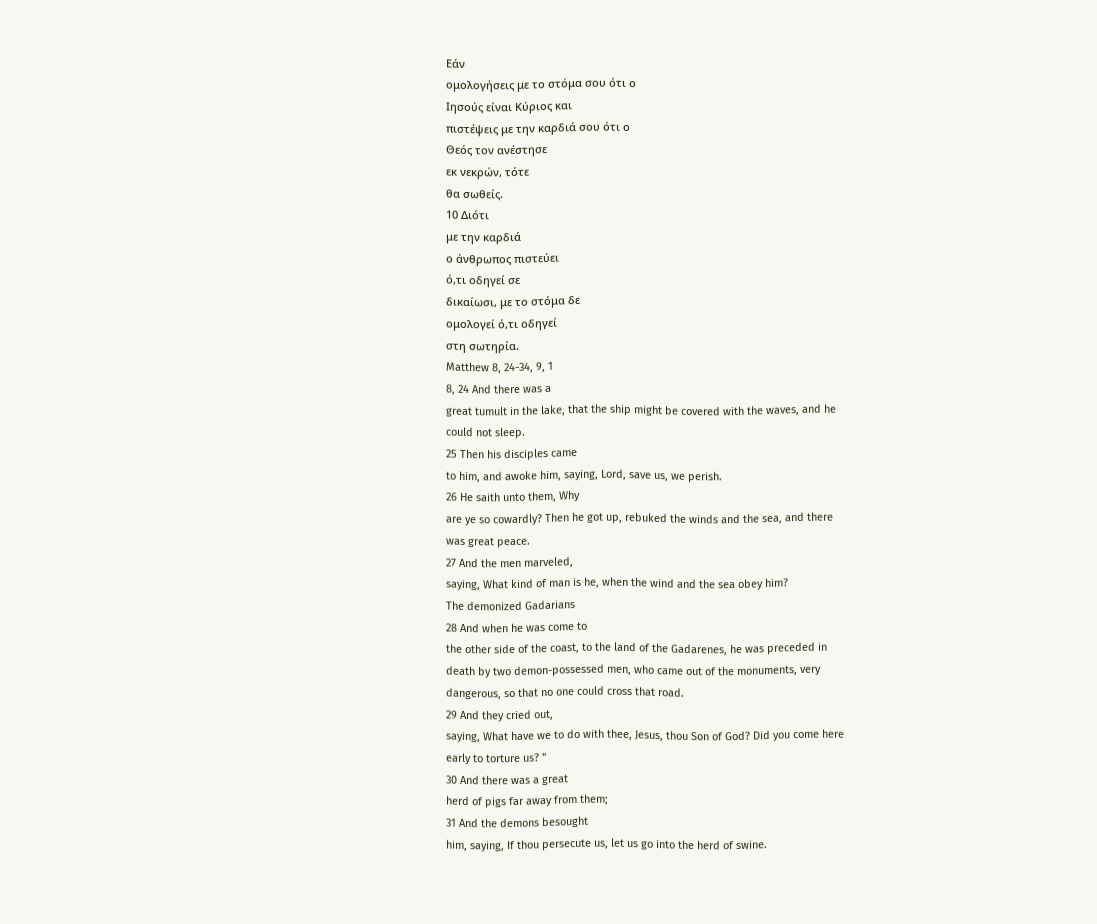Εάν
ομολογήσεις με το στόμα σου ότι ο
Ιησούς είναι Κύριος και
πιστέψεις με την καρδιά σου ότι ο
Θεός τον ανέστησε
εκ νεκρών, τότε
θα σωθείς.
10 Διότι
με την καρδιά
ο άνθρωπος πιστεύει
ό,τι οδηγεί σε
δικαίωσι, με το στόμα δε
ομολογεί ό,τι οδηγεί
στη σωτηρία.
Matthew 8, 24-34, 9, 1
8, 24 And there was a
great tumult in the lake, that the ship might be covered with the waves, and he
could not sleep.
25 Then his disciples came
to him, and awoke him, saying, Lord, save us, we perish.
26 He saith unto them, Why
are ye so cowardly? Then he got up, rebuked the winds and the sea, and there
was great peace.
27 And the men marveled,
saying, What kind of man is he, when the wind and the sea obey him?
The demonized Gadarians
28 And when he was come to
the other side of the coast, to the land of the Gadarenes, he was preceded in
death by two demon-possessed men, who came out of the monuments, very
dangerous, so that no one could cross that road.
29 And they cried out,
saying, What have we to do with thee, Jesus, thou Son of God? Did you come here
early to torture us? "
30 And there was a great
herd of pigs far away from them;
31 And the demons besought
him, saying, If thou persecute us, let us go into the herd of swine.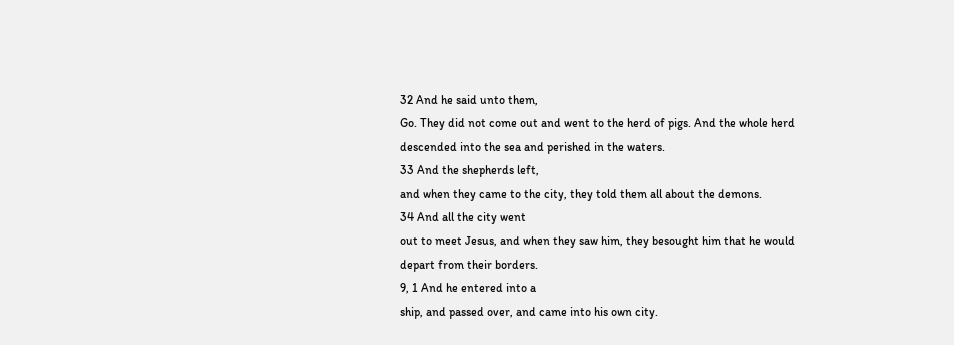32 And he said unto them,
Go. They did not come out and went to the herd of pigs. And the whole herd
descended into the sea and perished in the waters.
33 And the shepherds left,
and when they came to the city, they told them all about the demons.
34 And all the city went
out to meet Jesus, and when they saw him, they besought him that he would
depart from their borders.
9, 1 And he entered into a
ship, and passed over, and came into his own city.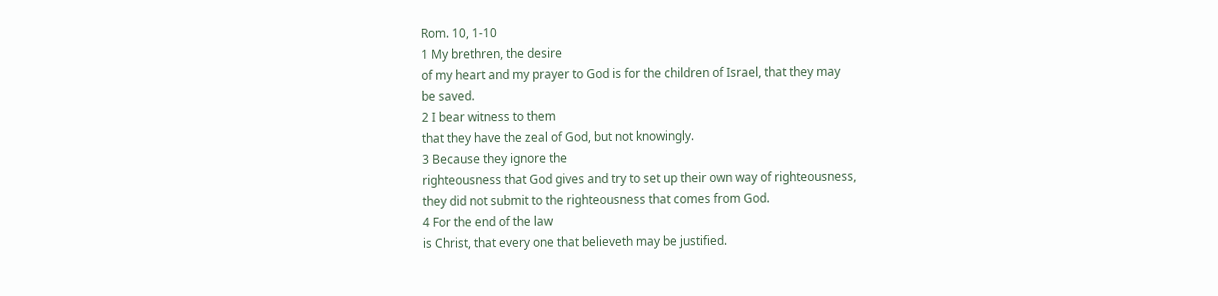Rom. 10, 1-10
1 My brethren, the desire
of my heart and my prayer to God is for the children of Israel, that they may
be saved.
2 I bear witness to them
that they have the zeal of God, but not knowingly.
3 Because they ignore the
righteousness that God gives and try to set up their own way of righteousness,
they did not submit to the righteousness that comes from God.
4 For the end of the law
is Christ, that every one that believeth may be justified.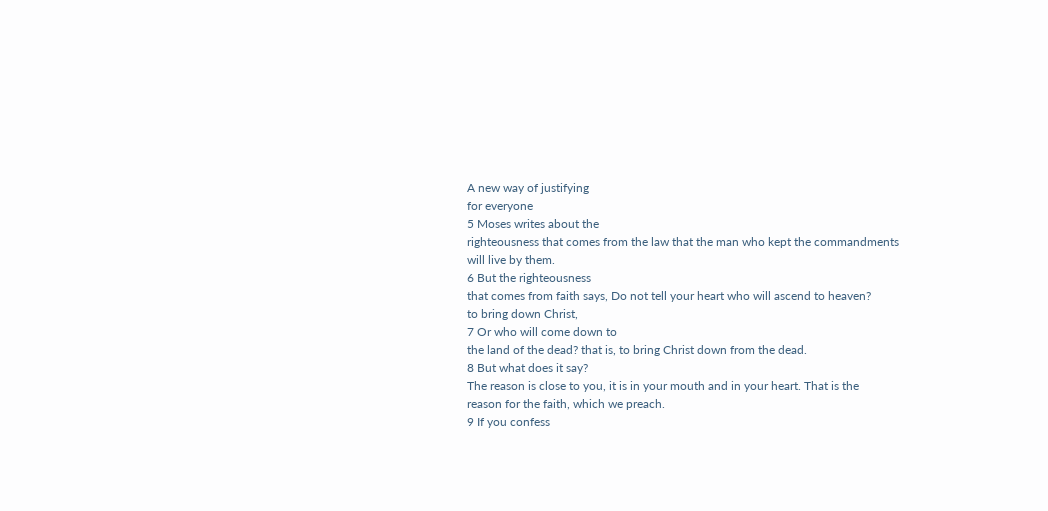A new way of justifying
for everyone
5 Moses writes about the
righteousness that comes from the law that the man who kept the commandments
will live by them.
6 But the righteousness
that comes from faith says, Do not tell your heart who will ascend to heaven?
to bring down Christ,
7 Or who will come down to
the land of the dead? that is, to bring Christ down from the dead.
8 But what does it say?
The reason is close to you, it is in your mouth and in your heart. That is the
reason for the faith, which we preach.
9 If you confess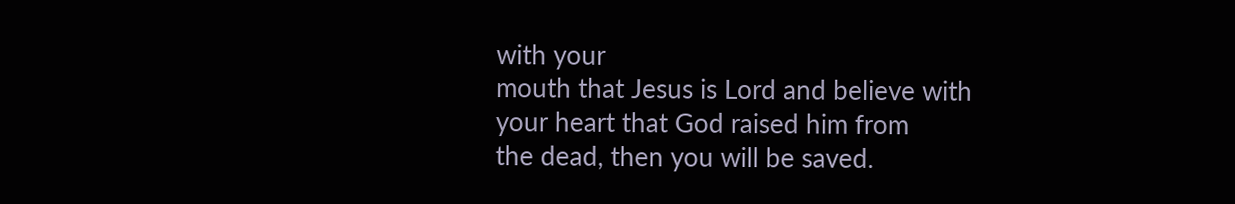with your
mouth that Jesus is Lord and believe with your heart that God raised him from
the dead, then you will be saved.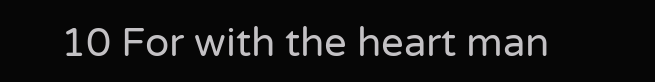10 For with the heart man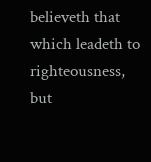believeth that which leadeth to righteousness, but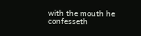with the mouth he confesseth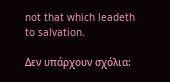not that which leadeth to salvation.

Δεν υπάρχουν σχόλια: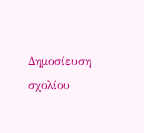Δημοσίευση σχολίου